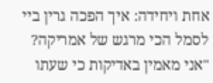אחת ויחידה: איך הפכה גרין ביי לסמל הכי מרגש של אמריקה?
"אני מאמין באדיקות כי שעתו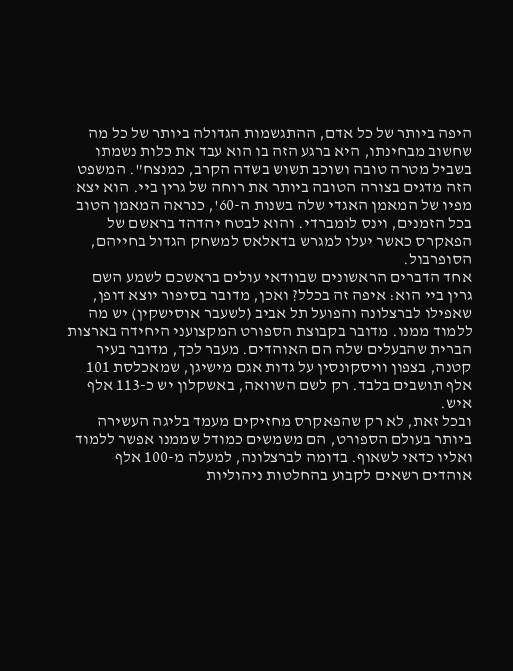היפה ביותר של כל אדם, ההתגשמות הגדולה ביותר של כל מה שחשוב מבחינתו, היא ברגע הזה בו הוא עבד את כלות נשמתו בשביל מטרה טובה ושוכב תשוש בשדה הקרב, כמנצח". המשפט הזה מדגים בצורה הטובה ביותר את רוחה של גרין ביי. הוא יצא מפיו של המאמן האגדי שלה בשנות ה-60', כנראה המאמן הטוב בכל הזמנים, וינס לומברדי. והוא לבטח יהדהד בראשם של הפאקרס כאשר יעלו למגרש בדאלאס למשחק הגדול בחייהם, הסופרבול.
אחד הדברים הראשונים שבוודאי עולים בראשכם לשמע השם גרין ביי הוא: איפה זה בכלל? ואכן, מדובר בסיפור יוצא דופן, שאפילו לברצלונה והפועל תל אביב (לשעבר אוסישקין) יש מה ללמוד ממנו. מדובר בקבוצת הספורט המקצועני היחידה בארצות הברית שהבעלים שלה הם האוהדים. מעבר לכך, מדובר בעיר קטנה, בצפון וויסקונסין על גדות אגם מישיגן, שמאכלסת 101 אלף תושבים בלבד. רק לשם השוואה, באשקלון יש כ-113 אלף איש.
ובכל זאת, לא רק שהפאקרס מחזיקים מעמד בליגה העשירה ביותר בעולם הספורט, הם משמשים כמודל שממנו אפשר ללמוד ואליו כדאי לשאוף. בדומה לברצלונה, למעלה מ-100 אלף אוהדים רשאים לקבוע בהחלטות ניהוליות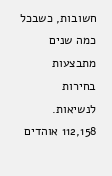חשובות, כשבכל כמה שנים מתבצעות בחירות לנשיאות. 112,158 אוהדים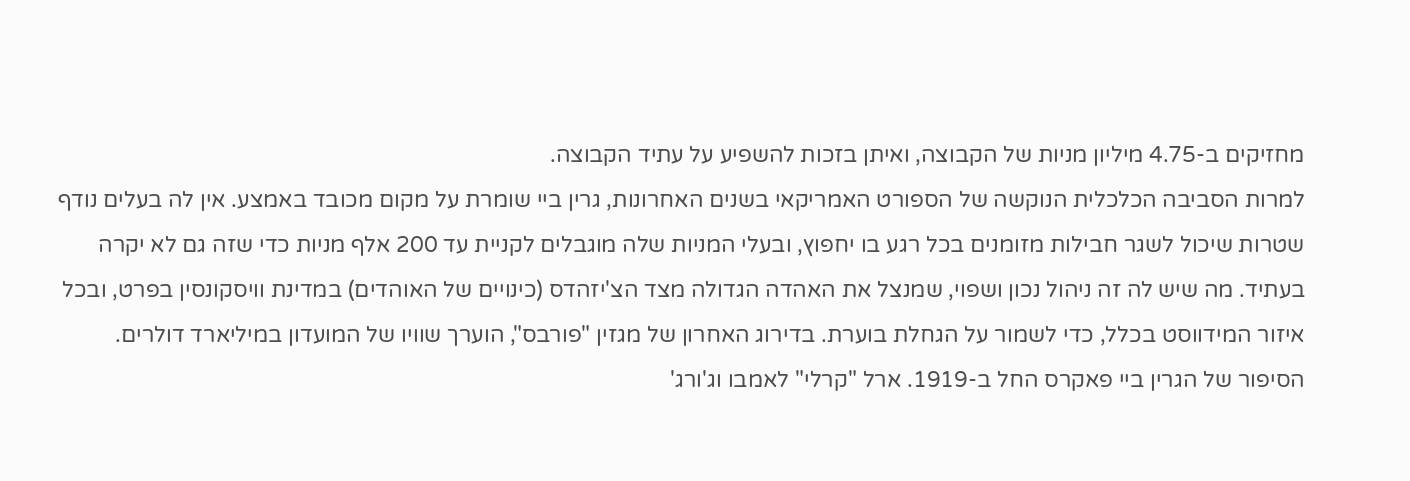מחזיקים ב-4.75 מיליון מניות של הקבוצה, ואיתן בזכות להשפיע על עתיד הקבוצה.
למרות הסביבה הכלכלית הנוקשה של הספורט האמריקאי בשנים האחרונות, גרין ביי שומרת על מקום מכובד באמצע. אין לה בעלים נודף שטרות שיכול לשגר חבילות מזומנים בכל רגע בו יחפוץ, ובעלי המניות שלה מוגבלים לקניית עד 200 אלף מניות כדי שזה גם לא יקרה בעתיד. מה שיש לה זה ניהול נכון ושפוי, שמנצל את האהדה הגדולה מצד הצ'יזהדס (כינויים של האוהדים) במדינת וויסקונסין בפרט, ובכל איזור המידווסט בכלל, כדי לשמור על הגחלת בוערת. בדירוג האחרון של מגזין "פורבס", הוערך שוויו של המועדון במיליארד דולרים.
הסיפור של הגרין ביי פאקרס החל ב-1919. ארל "קרלי" לאמבו וג'ורג'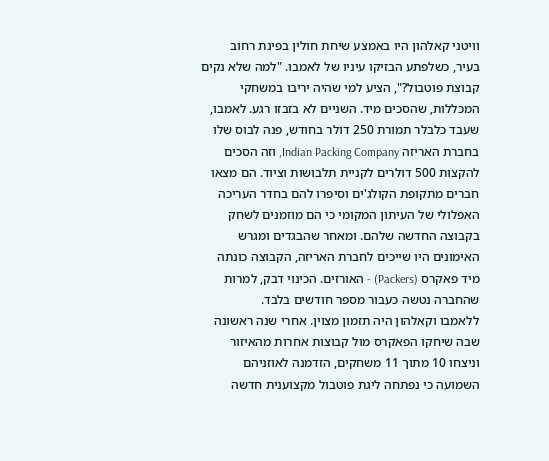וויטני קאלהון היו באמצע שיחת חולין בפינת רחוב בעיר, כשלפתע הבזיקו עיניו של לאמבו. "למה שלא נקים קבוצת פוטבול?", הציע למי שהיה יריבו במשחקי המכללות, שהסכים מיד. השניים לא בזבזו רגע. לאמבו, שעבד כלבלר תמורת 250 דולר בחודש, פנה לבוס שלו בחברת האריזה Indian Packing Company, וזה הסכים להקצות 500 דולרים לקניית תלבושות וציוד. הם מצאו חברים מתקופת הקולג'ים וסיפרו להם בחדר העריכה האפלולי של העיתון המקומי כי הם מוזמנים לשחק בקבוצה החדשה שלהם. ומאחר שהבגדים ומגרש האימונים היו שייכים לחברת האריזה, הקבוצה כונתה מיד פאקרס (Packers) - האורזים. הכינוי דבק, למרות שהחברה נטשה כעבור מספר חודשים בלבד.
ללאמבו וקאלהון היה תזמון מצוין. אחרי שנה ראשונה שבה שיחקו הפאקרס מול קבוצות אחרות מהאיזור וניצחו 10 מתוך 11 משחקים, הזדמנה לאוזניהם השמועה כי נפתחה ליגת פוטבול מקצוענית חדשה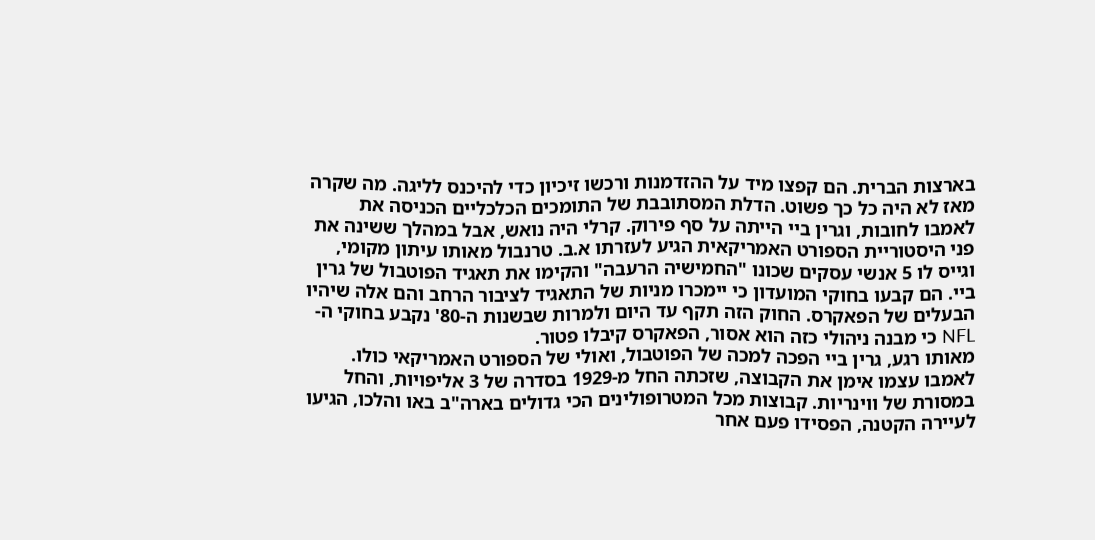בארצות הברית. הם קפצו מיד על ההזדמנות ורכשו זיכיון כדי להיכנס לליגה. מה שקרה מאז לא היה כל כך פשוט. הדלת המסתובבת של התומכים הכלכליים הכניסה את לאמבו לחובות, וגרין ביי הייתה על סף פירוק. קרלי היה נואש, אבל במהלך ששינה את פני היסטוריית הספורט האמריקאית הגיע לעזרתו א.ב. טרנבול מאותו עיתון מקומי, וגייס לו 5 אנשי עסקים שכונו "החמישיה הרעבה" והקימו את תאגיד הפוטבול של גרין ביי. הם קבעו בחוקי המועדון כי יימכרו מניות של התאגיד לציבור הרחב והם אלה שיהיו הבעלים של הפאקרס. החוק הזה תקף עד היום ולמרות שבשנות ה-80' נקבע בחוקי ה-NFL כי מבנה ניהולי כזה הוא אסור, הפאקרס קיבלו פטור.
מאותו רגע, גרין ביי הפכה למכה של הפוטבול, ואולי של הספורט האמריקאי כולו. לאמבו עצמו אימן את הקבוצה, שזכתה החל מ-1929 בסדרה של 3 אליפויות, והחל במסורת של ווינריות. קבוצות מכל המטרופולינים הכי גדולים בארה"ב באו והלכו, הגיעו לעיירה הקטנה, הפסידו פעם אחר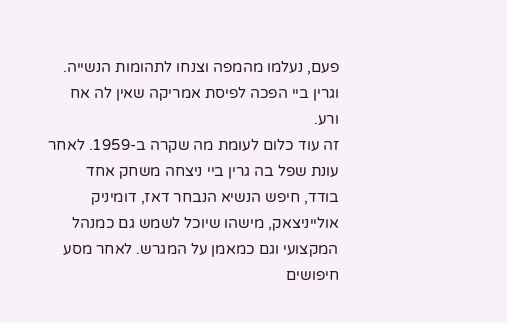פעם, נעלמו מהמפה וצנחו לתהומות הנשייה. וגרין ביי הפכה לפיסת אמריקה שאין לה אח ורע.
זה עוד כלום לעומת מה שקרה ב-1959. לאחר עונת שפל בה גרין ביי ניצחה משחק אחד בודד, חיפש הנשיא הנבחר דאז, דומיניק אולייניצאק, מישהו שיוכל לשמש גם כמנהל המקצועי וגם כמאמן על המגרש. לאחר מסע חיפושים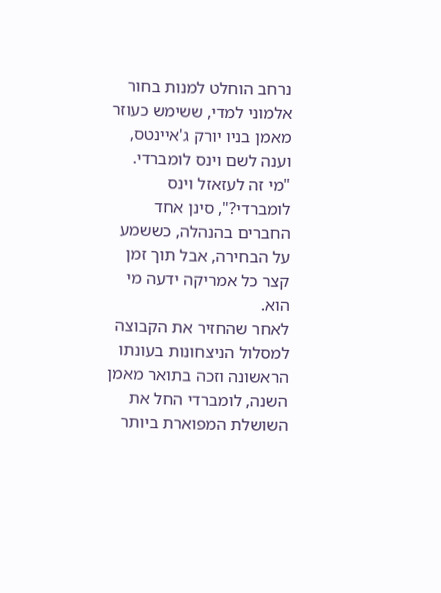נרחב הוחלט למנות בחור אלמוני למדי, ששימש כעוזר מאמן בניו יורק ג'איינטס, וענה לשם וינס לומברדי. "מי זה לעזאזל וינס לומברדי?", סינן אחד החברים בהנהלה, כששמע על הבחירה, אבל תוך זמן קצר כל אמריקה ידעה מי הוא.
לאחר שהחזיר את הקבוצה למסלול הניצחונות בעונתו הראשונה וזכה בתואר מאמן השנה, לומברדי החל את השושלת המפוארת ביותר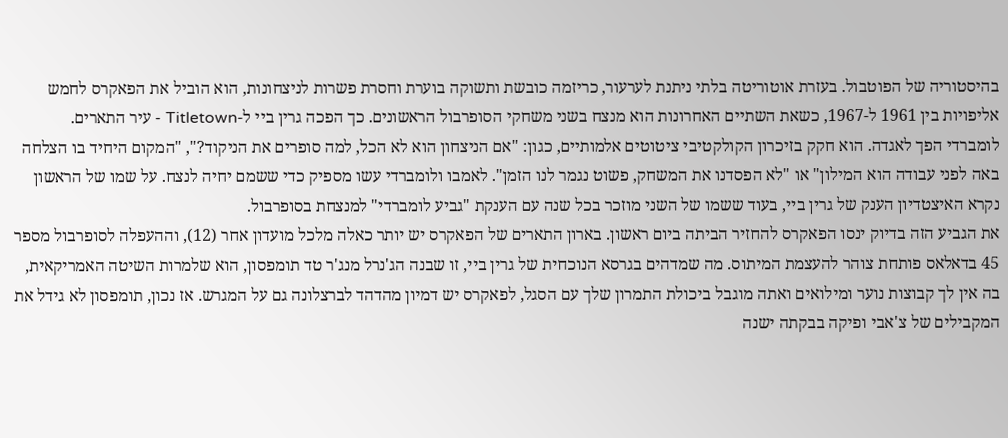בהיסטוריה של הפוטבול. בעזרת אוטוריטה בלתי ניתנת לערעור, כריזמה כובשת ותשוקה בוערת וחסרת פשרות לניצחונות, הוא הוביל את הפאקרס לחמש אליפויות בין 1961 ל-1967, כשאת השתיים האחרונות הוא מנצח בשני משחקי הסופרבול הראשונים. כך הפכה גרין ביי ל-Titletown - עיר התארים.
לומברדי הפך לאגדה. הוא חקק בזיכרון הקולקטיבי ציטוטים אלמותיים, כגון: "אם הניצחון הוא לא הכל, למה סופרים את הניקוד?", "המקום היחיד בו הצלחה באה לפני עבודה הוא המילון" או "לא הפסדנו את המשחק, פשוט נגמר לנו הזמן". לאמבו ולומברדי עשו מספיק כדי ששמם יחיה לנצח. על שמו של הראשון נקרא האיצטדיון הענק של גרין ביי, בעוד ששמו של השני מוזכר בכל שנה עם הענקת "גביע לומברדי" למנצחת בסופרבול.
את הגביע הזה בדיוק ינסו הפאקרס להחזיר הביתה ביום ראשון. בארון התארים של הפאקרס יש יותר כאלה מלכל מועדון אחר (12), וההעפלה לסופרבול מספר 45 בדאלאס פותחת צוהר להעצמת המיתוס. מה שמדהים בגרסא הנוכחית של גרין ביי, זו שבנה הג'נרל מנג'ר טד תומפסון, הוא שלמרות השיטה האמריקאית, בה אין לך קבוצות נוער ומילואים ואתה מוגבל ביכולת התמרון שלך עם הסגל, לפאקרס יש דמיון מהדהד לברצלונה גם על המגרש. אז נכון, תומפסון לא גידל את המקבילים של צ'אבי ופיקה בבקתה ישנה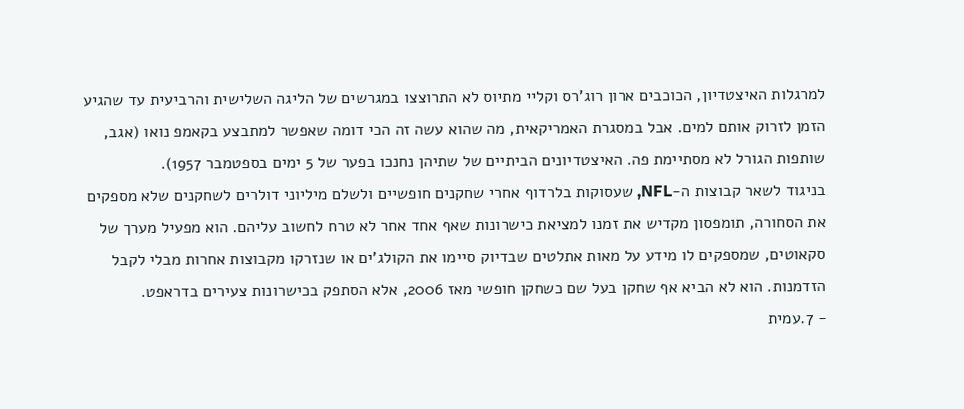למרגלות האיצטדיון, הכוכבים ארון רוג'רס וקליי מתיוס לא התרוצצו במגרשים של הליגה השלישית והרביעית עד שהגיע הזמן לזרוק אותם למים. אבל במסגרת האמריקאית, מה שהוא עשה זה הכי דומה שאפשר למתבצע בקאמפ נואו (אגב, שותפות הגורל לא מסתיימת פה. האיצטדיונים הביתיים של שתיהן נחנכו בפער של 5 ימים בספטמבר 1957).
בניגוד לשאר קבוצות ה-NFL, שעסוקות בלרדוף אחרי שחקנים חופשיים ולשלם מיליוני דולרים לשחקנים שלא מספקים את הסחורה, תומפסון מקדיש את זמנו למציאת כישרונות שאף אחד אחר לא טרח לחשוב עליהם. הוא מפעיל מערך של סקאוטים, שמספקים לו מידע על מאות אתלטים שבדיוק סיימו את הקולג'ים או שנזרקו מקבוצות אחרות מבלי לקבל הזדמנות. הוא לא הביא אף שחקן בעל שם כשחקן חופשי מאז 2006, אלא הסתפק בכישרונות צעירים בדראפט.
- 7.עמית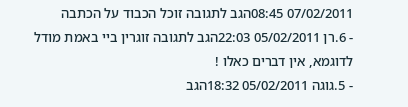07/02/2011 08:45הגב לתגובה זוכל הכבוד על הכתבה
- 6.רן 05/02/2011 22:03הגב לתגובה זוגרין ביי באמת מודל לדוגמא, אין דברים כאלו !
- 5.גוגה 05/02/2011 18:32הגב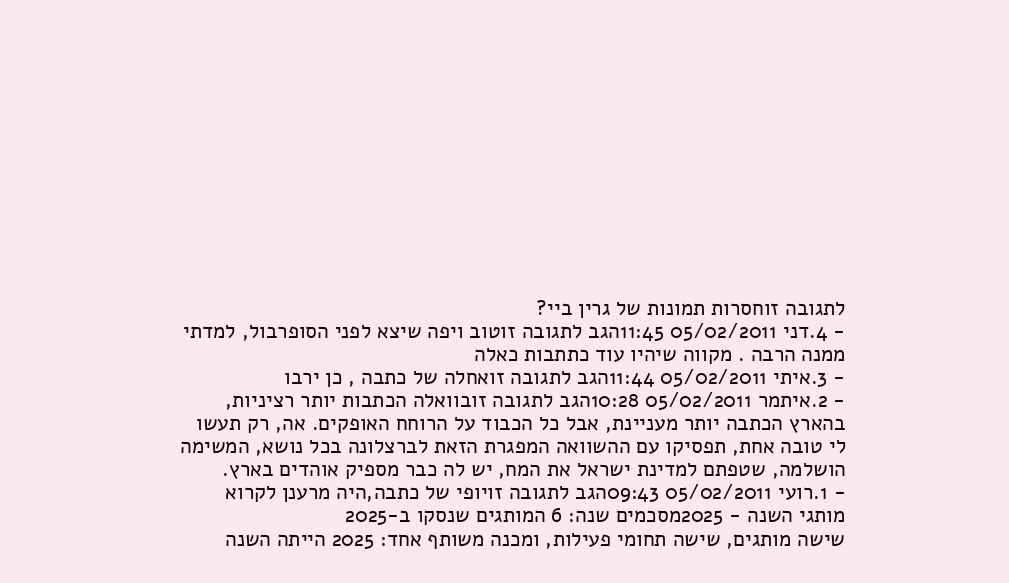לתגובה זוחסרות תמונות של גרין ביי?
- 4.דני 05/02/2011 11:45הגב לתגובה זוטוב ויפה שיצא לפני הסופרבול, למדתי ממנה הרבה . מקווה שיהיו עוד כתתבות כאלה
- 3.איתי 05/02/2011 11:44הגב לתגובה זואחלה של כתבה , כן ירבו
- 2.איתמר 05/02/2011 10:28הגב לתגובה זובוואלה הכתבות יותר רציניות, בהארץ הכתבה יותר מעניינת, אבל כל הכבוד על הרוחח האופקים. אה, רק תעשו לי טובה אחת, תפסיקו עם ההשוואה המפגרת הזאת לברצלונה בכל נושא, המשימה הושלמה, שטפתם למדינת ישראל את המח, יש לה כבר מספיק אוהדים בארץ.
- 1.רועי 05/02/2011 09:43הגב לתגובה זויופי של כתבה,היה מרענן לקרוא
מותגי השנה - 2025מסכמים שנה: 6 המותגים שנסקו ב-2025
שישה מותגים, שישה תחומי פעילות, ומכנה משותף אחד: 2025 הייתה השנה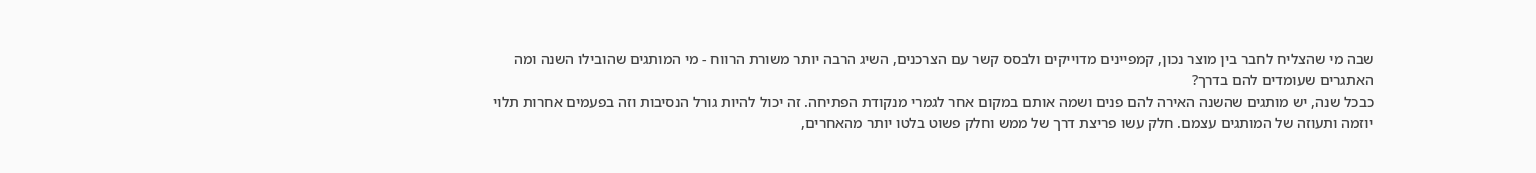שבה מי שהצליח לחבר בין מוצר נכון, קמפיינים מדוייקים ולבסס קשר עם הצרכנים, השיג הרבה יותר משורת הרווח - מי המותגים שהובילו השנה ומה האתגרים שעומדים להם בדרך?
כבכל שנה, יש מותגים שהשנה האירה להם פנים ושמה אותם במקום אחר לגמרי מנקודת הפתיחה. זה יכול להיות גורל הנסיבות וזה בפעמים אחרות תלוי יוזמה ותעוזה של המותגים עצמם. חלק עשו פריצת דרך של ממש וחלק פשוט בלטו יותר מהאחרים,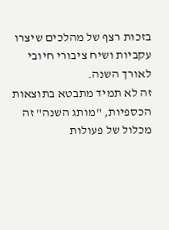בזכות רצף של מהלכים שיצרו עקביות ושיח ציבורי חיובי לאורך השנה.
זה לא תמיד מתבטא בתוצאות הכספיות, "מותג השנה" זה מכלול של פעולות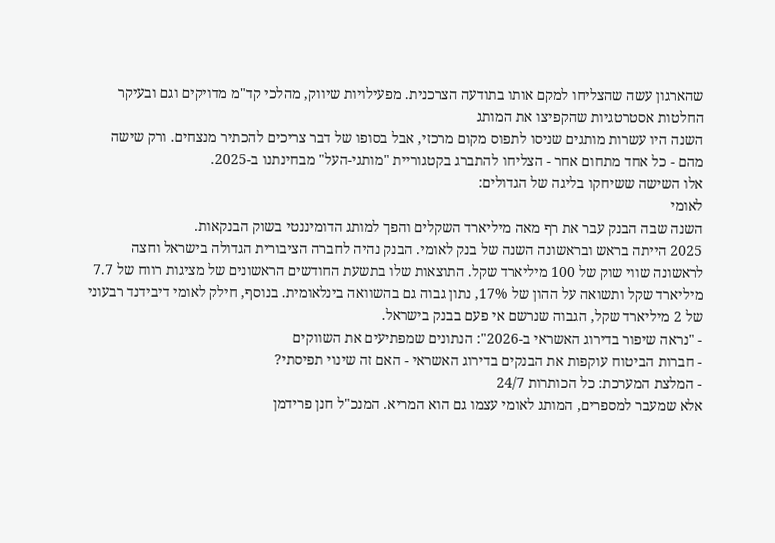שהארגון עשה שהצליחו למקם אותו בתודעה הצרכנית. מפעילויות שיווק, מהלכי קד"מ מדויקים וגם ובעיקר החלטות אסטרטגיות שהקפיצו את המותג
השנה היו עשרות מותגים שניסו לתפוס מקום מרכזי, אבל בסופו של דבר צריכים להכתיר מנצחים. ורק שישה מהם - כל אחד מתחום אחר - הצליחו להתברג בקטגוריית "מותגי-העל" מבחינתנו ב-2025.
אלו השישה ששיחקו בליגה של הגדולים:
לאומי
השנה שבה הבנק עבר את רף מאה מיליארד השקלים והפך למותג הדומיננטי בשוק הבנקאות.
2025 הייתה בראש ובראשונה השנה של בנק לאומי. הבנק נהיה לחברה הציבורית הגדולה בישראל וחצה לראשונה שווי שוק של 100 מיליארד שקל. התוצאות שלו בתשעת החודשים הראשונים של מציגות רווח של 7.7 מיליארד שקל ותשואה על ההון של 17%, נתון גבוה גם בהשוואה בינלאומית. בנוסף, חילק לאומי דיבידנד רבעוני של 2 מיליארד שקל, הגבוה שנרשם אי פעם בבנק בישראל.
- "נראה שיפור בדירוג האשראי ב-2026": הנתונים שמפתיעים את השווקים
- חברות הביטוח עוקפות את הבנקים בדירוג האשראי - האם זה שינוי תפיסתי?
- המלצת המערכת: כל הכותרות 24/7
אלא שמעבר למספרים, המותג לאומי עצמו גם הוא המריא. המנכ"ל חנן פרידמן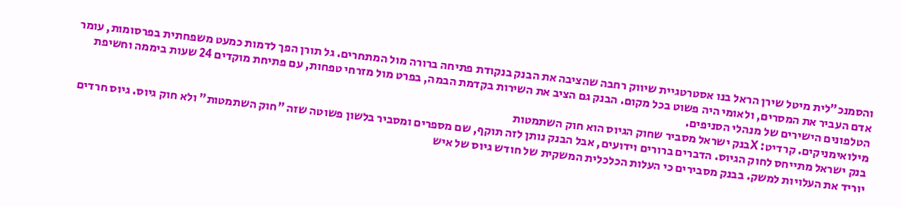והסמנכ"לית מיטל שירן הראל בנו אסטרטגיית שיווק רחבה שהציבה את הבנק בנקודת פתיחה ברורה מול המתחרים. גל תורן הפך לדמות כמעט משפחתית בפרסומות, עומר אדם העביר את המסרים, ולאומי היה פשוט בכל מקום. הבנק גם הציב את השירות בקדמת הבמה, בפרט מול מזרחי טפחות, עם פתיחת מוקדים 24 שעות ביממה וחשיפת הטלפונים הישירים של מנהלי הסניפים.
מילואימניקים. קרדיט: Xבנק ישראל מסביר שחוק הגיוס הוא חוק השתמטות
בנק ישראל מתייחס לחוק הגיוס. הדברים ברורים וידועים, אבל הבנק נותן לזה תוקף, שם מספרים ומסביר בלשון פשוטה שזה "חוק השתמטות" ולא חוק גיוס. גיוס חרדים יוריד את העלויות למשק. בבנק מסבירים כי העלות הכלכלית המשקית של חודש גיוס של איש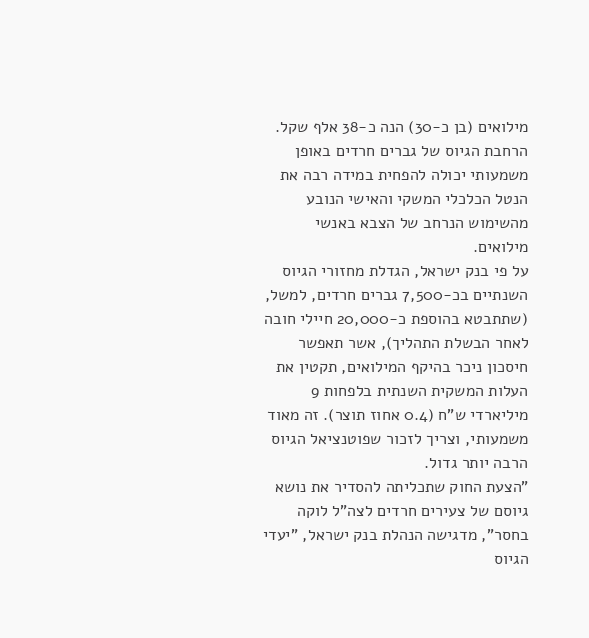מילואים (בן כ-30) הנה כ-38 אלף שקל. הרחבת הגיוס של גברים חרדים באופן משמעותי יכולה להפחית במידה רבה את הנטל הכלכלי המשקי והאישי הנובע מהשימוש הנרחב של הצבא באנשי מילואים.
על פי בנק ישראל, הגדלת מחזורי הגיוס השנתיים בכ-7,500 גברים חרדים, למשל, (שתתבטא בהוספת כ-20,000 חיילי חובה לאחר הבשלת התהליך), אשר תאפשר חיסכון ניכר בהיקף המילואים, תקטין את העלות המשקית השנתית בלפחות 9 מיליארדי ש"ח (0.4 אחוז תוצר). זה מאוד משמעותי, וצריך לזכור שפוטנציאל הגיוס הרבה יותר גדול.
"הצעת החוק שתכליתה להסדיר את נושא גיוסם של צעירים חרדים לצה"ל לוקה בחסר", מדגישה הנהלת בנק ישראל, "יעדי הגיוס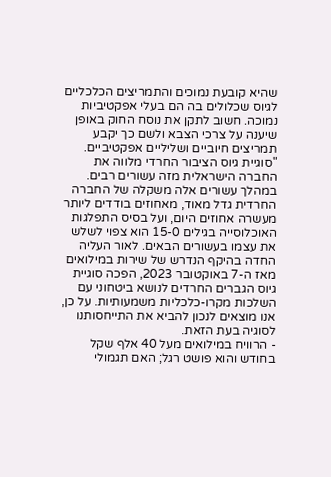שהיא קובעת נמוכים והתמריצים הכלכליים לגיוס שכלולים בה הם בעלי אפקטיביות נמוכה. חשוב לתקן את נוסח החוק באופן שיענה על צרכי הצבא ולשם כך יקבע תמריצים חיוביים ושליליים אפקטיביים.
"סוגיית גיוס הציבור החרדי מלווה את החברה הישראלית מזה עשורים רבים. במהלך עשורים אלה משקלה של החברה החרדית גדל מאוד, מאחוזים בודדים ליותר מעשרה אחוזים היום, ועל בסיס התפלגות האוכלוסייה בגילים 15-0 הוא צפוי לשלש את עצמו בעשורים הבאים. לאור העליה החדה בהיקף הנדרש של שירות במילואים מאז ה-7 באוקטובר 2023, הפכה סוגיית גיוס הגברים החרדים לנושא ביטחוני עם השלכות מקרו-כלכליות משמעותיות. על כן, אנו מוצאים לנכון להביא את התייחסותנו לסוגיה בעת הזאת.
- הרוויח במילואים מעל 40 אלף שקל בחודש והוא פושט רגל; האם תגמולי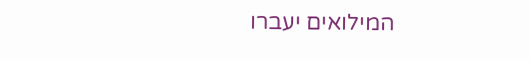המילואים יעברו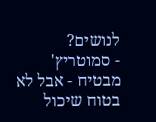לנושים?
- סמוטריץ' מבטיח - אבל לא בטוח שיכול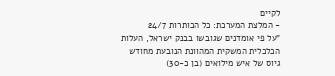לקיים
- המלצת המערכת: כל הכותרות 24/7
"על פי אומדנים שגובשו בבנק ישראל, העלות הכלכלית המשקית המהוונת הנובעת מחודש גיוס של איש מילואים (בן כ-30)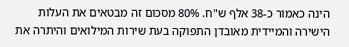הינה כאמור כ-38 אלף ש"ח. 80% מסכום זה מבטאים את העלות הישירה והמיידית מאובדן התפוקה בעת שירות המילואים והיתרה את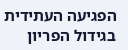הפגיעה העתידית בגידול הפריון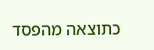כתוצאה מהפסד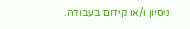ניסיון ו/או קידום בעבודה.